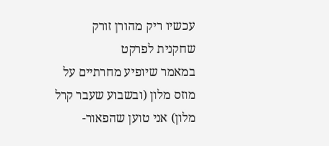עכשיו ריק מהורן זורק שחקנית לפרקט
במאמר שיופיע מחרתיים על מוזס מלון (ובשבוע שעבר קרל מלון) אני טוען שהפאור-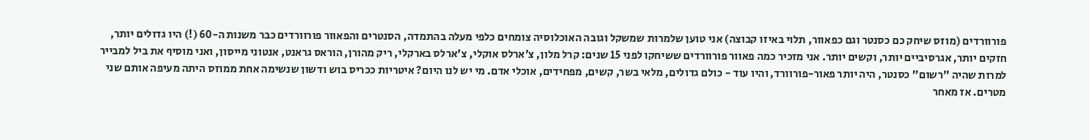פורוורדים (מוזס שיחק כם כסנטר וגם כפאוור, תלוי באיזו קבוצה) אני טוען שלמרות שמשקל וגובה האוכלוסיה צומחים כלפי מעלה בהתמדה, הסנטרים והפאוור פורוורדים כבר משנות ה-60 (!) היו גדולים יותר, חזקים יותר, אגרסיביים יותר, וקשים יותר. אני מזכיר כמה פאוור פורוורדים ששיחקו לפני 15 שנים: קרל מלון, צ'ארלס אוקלי, צ'ארלס בארקלי, ריק מהורן, הוראס גראנט, אנטוני מייסון, ואני מוסיף את ביל למבייר למרות שהיה "רשום" כסנטר, היה יותר פאור-פורוורד, והיו עוד - כולם גדולים, מלאי בשר, קשים, מפחידים, אוכלי אדם. מי יש לנו היום? איטריות ככריס בוש ודשון שנשימה אחת ממוזס היתה מעיפה אותם שני מטרים. אז מאחר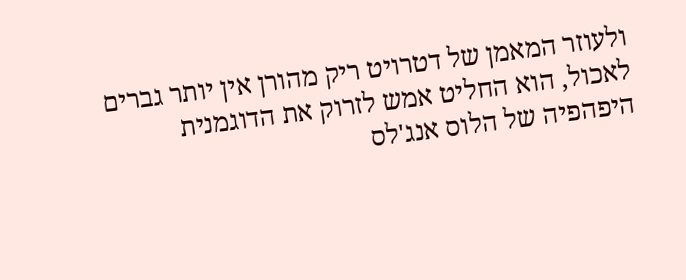ולעוזר המאמן של דטרויט ריק מהורן אין יותר גברים לאכול, הוא החליט אמש לזרוק את הדוגמנית היפהפיה של הלוס אנג'לס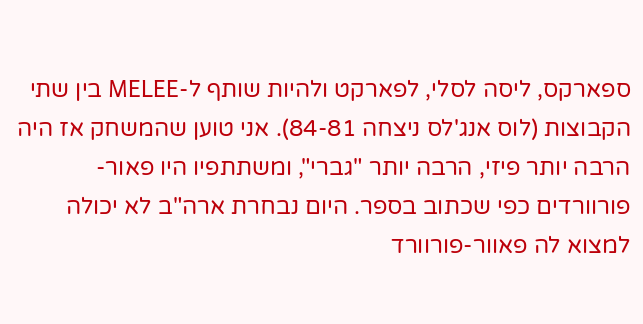ספארקס, ליסה לסלי, לפארקט ולהיות שותף ל-MELEE בין שתי הקבוצות (לוס אנג'לס ניצחה 84-81). אני טוען שהמשחק אז היה הרבה יותר פיזי, הרבה יותר "גברי", ומשתתפיו היו פאור-פורוורדים כפי שכתוב בספר. היום נבחרת ארה"ב לא יכולה למצוא לה פאוור-פורוורד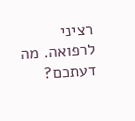רציני לרפואה. מה דעתכם?